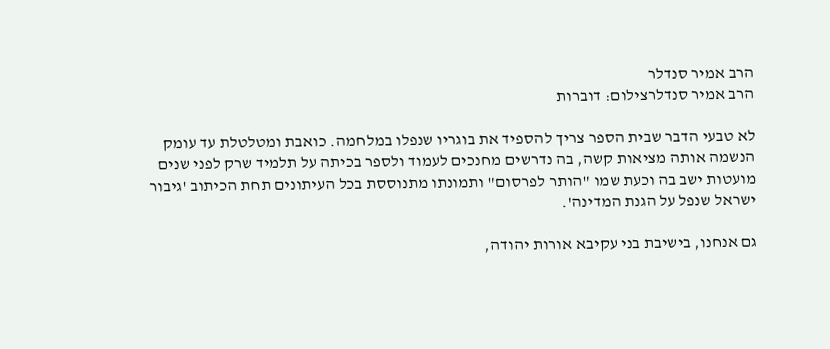הרב אמיר סנדלר
הרב אמיר סנדלרצילום: דוברות

לא טבעי הדבר שבית הספר צריך להספיד את בוגריו שנפלו במלחמה. כואבת ומטלטלת עד עומק הנשמה אותה מציאות קשה, בה נדרשים מחנכים לעמוד ולספר בכיתה על תלמיד שרק לפני שנים מועטות ישב בה וכעת שמו "הותר לפרסום" ותמונתו מתנוססת בכל העיתונים תחת הכיתוב 'גיבור ישראל שנפל על הגנת המדינה'.

גם אנחנו, בישיבת בני עקיבא אורות יהודה,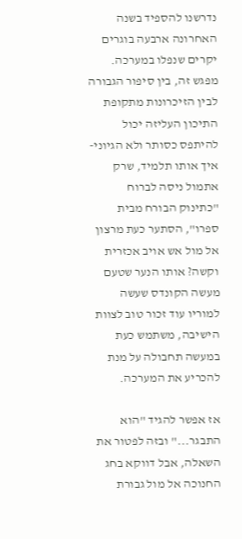נדרשנו להספיד בשנה האחרונה ארבעה בוגרים יקרים שנפלו במערכה. מפגש זה, בין סיפור הגבורה לבין הזיכרונות מתקופת התיכון העליזה יכול להיתפס כסותר ולא הגיוני- איך אותו תלמיד, שרק אתמול ניסה לברוח "כתינוק הבורח מבית ספרו", הסתער כעת מרצון אל מול אש אויב אכזרית וקשה? אותו הנער שטעם מעשה הקונדס שעשה למוריו עוד זכור טוב לצוות הישיבה, משתמש כעת במעשה תחבולה על מנת להכריע את המערכה.

אז אפשר להגיד "הוא התבגר..." ובזה לפטור את השאלה, אבל דווקא בחג החנוכה אל מול גבורת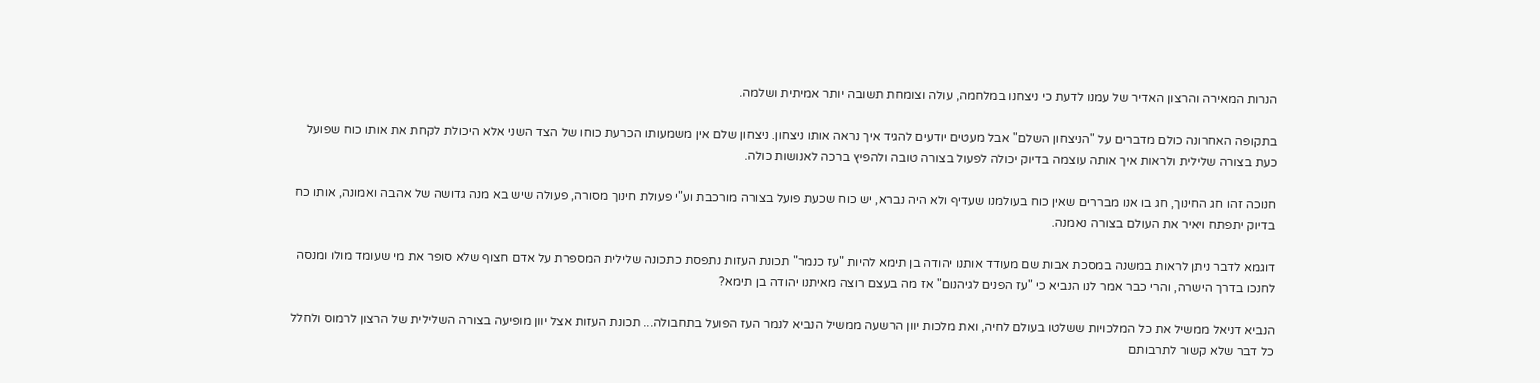הנרות המאירה והרצון האדיר של עמנו לדעת כי ניצחנו במלחמה, עולה וצומחת תשובה יותר אמיתית ושלמה.

בתקופה האחרונה כולם מדברים על "הניצחון השלם" אבל מעטים יודעים להגיד איך נראה אותו ניצחון. ניצחון שלם אין משמעותו הכרעת כוחו של הצד השני אלא היכולת לקחת את אותו כוח שפועל כעת בצורה שלילית ולראות איך אותה עוצמה בדיוק יכולה לפעול בצורה טובה ולהפיץ ברכה לאנושות כולה.

חנוכה זהו חג החינוך, חג בו אנו מבררים שאין כוח בעולמנו שעדיף ולא היה נברא, יש כוח שכעת פועל בצורה מורכבת וע"י פעולת חינוך מסורה, פעולה שיש בא מנה גדושה של אהבה ואמונה, אותו כח בדיוק יתפתח ויאיר את העולם בצורה נאמנה.

דוגמא לדבר ניתן לראות במשנה במסכת אבות שם מעודד אותנו יהודה בן תימא להיות "עז כנמר" תכונת העזות נתפסת כתכונה שלילית המספרת על אדם חצוף שלא סופר את מי שעומד מולו ומנסה לחנכו בדרך הישרה, והרי כבר אמר לנו הנביא כי "עז הפנים לגיהנום" אז מה בעצם רוצה מאיתנו יהודה בן תימא?

הנביא דניאל ממשיל את כל המלכויות ששלטו בעולם לחיה, ואת מלכות יוון הרשעה ממשיל הנביא לנמר העז הפועל בתחבולה... תכונת העזות אצל יוון מופיעה בצורה השלילית של הרצון לרמוס ולחלל כל דבר שלא קשור לתרבותם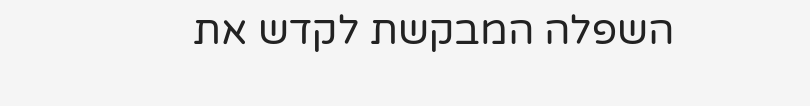השפלה המבקשת לקדש את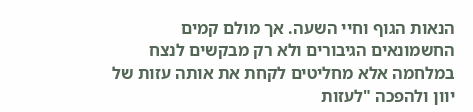הנאות הגוף וחיי השעה. אך מולם קמים החשמונאים הגיבורים ולא רק מבקשים לנצח במלחמה אלא מחליטים לקחת את אותה עזות של יוון ולהפכה "לעזות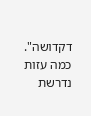דקדושה". כמה עזות נדרשת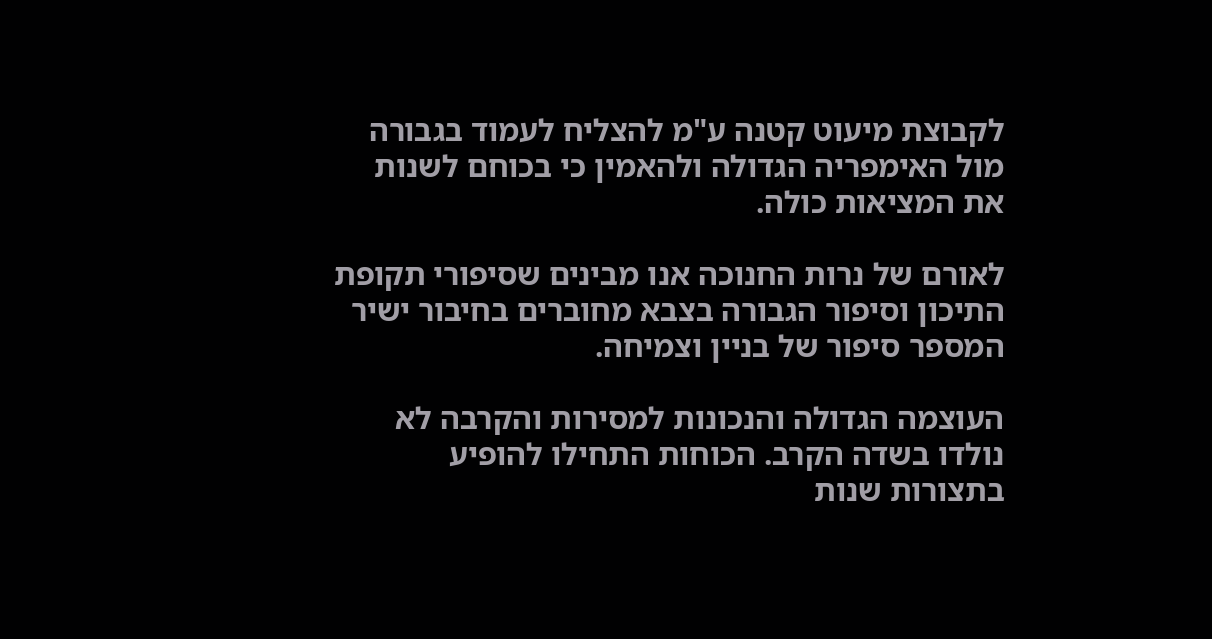לקבוצת מיעוט קטנה ע"מ להצליח לעמוד בגבורה מול האימפריה הגדולה ולהאמין כי בכוחם לשנות את המציאות כולה.

לאורם של נרות החנוכה אנו מבינים שסיפורי תקופת התיכון וסיפור הגבורה בצבא מחוברים בחיבור ישיר המספר סיפור של בניין וצמיחה.

העוצמה הגדולה והנכונות למסירות והקרבה לא נולדו בשדה הקרב. הכוחות התחילו להופיע בתצורות שנות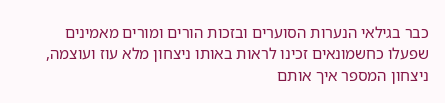כבר בגילאי הנערות הסוערים ובזכות הורים ומורים מאמינים שפעלו כחשמונאים זכינו לראות באותו ניצחון מלא עוז ועוצמה, ניצחון המספר איך אותם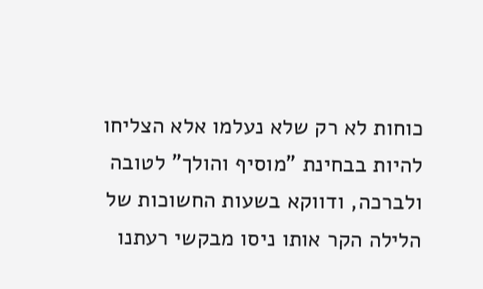כוחות לא רק שלא נעלמו אלא הצליחו להיות בבחינת "מוסיף והולך" לטובה ולברכה, ודווקא בשעות החשוכות של הלילה הקר אותו ניסו מבקשי רעתנו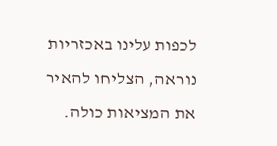לכפות עלינו באכזריות נוראה, הצליחו להאיר את המציאות כולה.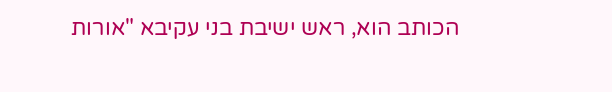הכותב הוא, ראש ישיבת בני עקיבא "אורות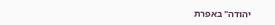יהודה" באפרת